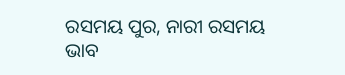ରସମୟ ପୁର, ନାରୀ ରସମୟ ଭାବ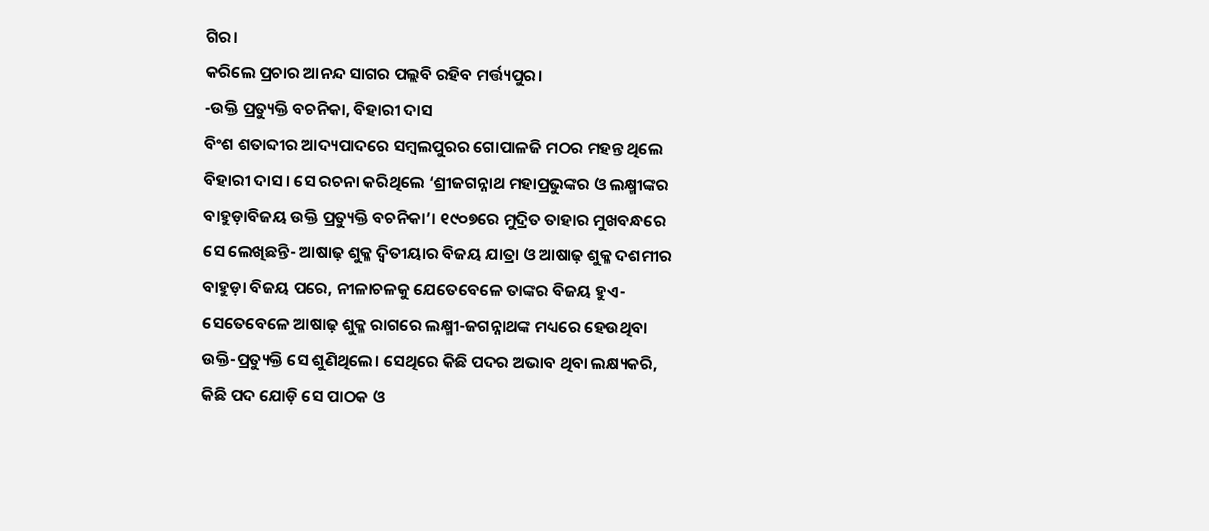ଗିର।
କରିଲେ ପ୍ରଚାର ଆନନ୍ଦ ସାଗର ପଲ୍ଲବି ରହିବ ମର୍ତ୍ତ୍ୟପୁର।
-ଉକ୍ତି ପ୍ରତ୍ୟୁକ୍ତି ବଚନିକା, ବିହାରୀ ଦାସ
ବିଂଶ ଶତାବ୍ଦୀର ଆଦ୍ୟପାଦରେ ସମ୍ବଲପୁରର ଗୋପାଳଜି ମଠର ମହନ୍ତ ଥିଲେ ବିହାରୀ ଦାସ। ସେ ରଚନା କରିଥିଲେ ‘ଶ୍ରୀଜଗନ୍ନାଥ ମହାପ୍ରଭୁଙ୍କର ଓ ଲକ୍ଷ୍ମୀଙ୍କର ବାହୁଡ଼ାବିଜୟ ଉକ୍ତି ପ୍ରତ୍ୟୁକ୍ତି ବଚନିକା’। ୧୯୦୭ରେ ମୁଦ୍ରିତ ତାହାର ମୁଖବନ୍ଧରେ ସେ ଲେଖିଛନ୍ତି- ଆଷାଢ଼ ଶୁକ୍ଳ ଦ୍ୱିତୀୟାର ବିଜୟ ଯାତ୍ରା ଓ ଆଷାଢ଼ ଶୁକ୍ଳ ଦଶମୀର ବାହୁଡ଼ା ବିଜୟ ପରେ, ନୀଳାଚଳକୁ ଯେତେବେଳେ ତାଙ୍କର ବିଜୟ ହୁଏ- ସେତେବେଳେ ଆଷାଢ଼ ଶୁକ୍ଳ ରାଗରେ ଲକ୍ଷ୍ମୀ-ଜଗନ୍ନାଥଙ୍କ ମଧ୍ୟରେ ହେଉଥିବା ଉକ୍ତି-ପ୍ରତ୍ୟୁକ୍ତି ସେ ଶୁଣିଥିଲେ। ସେଥିରେ କିଛି ପଦର ଅଭାବ ଥିବା ଲକ୍ଷ୍ୟକରି, କିଛି ପଦ ଯୋଡ଼ି ସେ ପାଠକ ଓ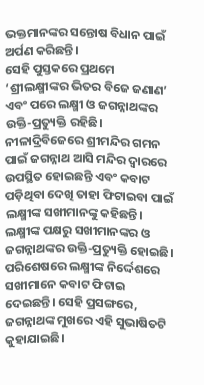ଭକ୍ତମାନଙ୍କର ସନ୍ତୋଷ ବିଧାନ ପାଇଁ ଅର୍ପଣ କରିଛନ୍ତି।
ସେହି ପୁସ୍ତକରେ ପ୍ରଥମେ ‘ଶ୍ରୀଲକ୍ଷ୍ମୀଙ୍କର ଭିତର ବିଜେ ଜଣାଣ’ ଏବଂ ପରେ ଲକ୍ଷ୍ମୀ ଓ ଜଗନ୍ନାଥଙ୍କର ଉକ୍ତି-ପ୍ରତ୍ୟୁକ୍ତି ରହିଛି।
ନୀଳାଦ୍ରିବିଜେରେ ଶ୍ରୀମନ୍ଦିର ଗମନ ପାଇଁ ଜଗନ୍ନାଥ ଆସି ମନ୍ଦିର ଦ୍ୱାରରେ ଉପସ୍ଥିତ ହୋଇଛନ୍ତି ଏବଂ କବାଟ ପଡ଼ିଥିବା ଦେଖି ତାହା ଫିଟାଇବା ପାଇଁ ଲକ୍ଷ୍ମୀଙ୍କ ସଖୀମାନଙ୍କୁ କହିଛନ୍ତି। ଲକ୍ଷ୍ମୀଙ୍କ ପକ୍ଷରୁ ସଖୀମାନଙ୍କର ଓ ଜଗନ୍ନାଥଙ୍କର ଉକ୍ତି-ପ୍ରତ୍ୟୁକ୍ତି ହୋଇଛି। ପରିଶେଷରେ ଲକ୍ଷ୍ମୀଙ୍କ ନିର୍ଦ୍ଦେଶରେ ସଖୀମାନେ କବାଟ ଫିଟାଇ ଦେଇଛନ୍ତି। ସେହି ପ୍ରସଙ୍ଗରେ, ଜଗନ୍ନାଥଙ୍କ ମୁଖରେ ଏହି ସୁଭାଷିତଟି କୁହାଯାଇଛି।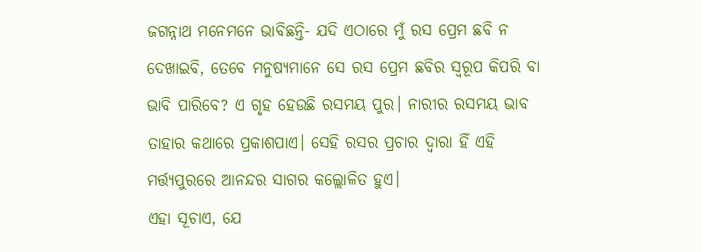ଜଗନ୍ନାଥ ମନେମନେ ଭାବିଛନ୍ତି- ଯଦି ଏଠାରେ ମୁଁ ରସ ପ୍ରେମ ଛବି ନ ଦେଖାଇବି, ତେବେ ମନୁଷ୍ୟମାନେ ସେ ରସ ପ୍ରେମ ଛବିର ସ୍ୱରୂପ କିପରି ବା ଭାବି ପାରିବେ? ଏ ଗୃହ ହେଉଛି ରସମୟ ପୁର। ନାରୀର ରସମୟ ଭାବ ତାହାର କଥାରେ ପ୍ରକାଶପାଏ। ସେହି ରସର ପ୍ରଚାର ଦ୍ୱାରା ହିଁ ଏହି ମର୍ତ୍ତ୍ୟପୁରରେ ଆନନ୍ଦର ସାଗର କଲ୍ଲୋଳିତ ହୁଏ।
ଏହା ସୂଚାଏ, ଯେ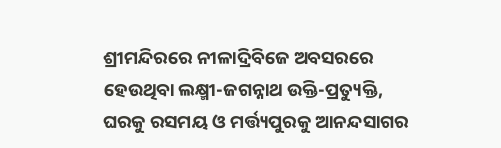ଶ୍ରୀମନ୍ଦିରରେ ନୀଳାଦ୍ରିବିଜେ ଅବସରରେ ହେଉଥିବା ଲକ୍ଷ୍ମୀ-ଜଗନ୍ନାଥ ଉକ୍ତି-ପ୍ରତ୍ୟୁକ୍ତି, ଘରକୁ ରସମୟ ଓ ମର୍ତ୍ତ୍ୟପୁରକୁ ଆନନ୍ଦସାଗର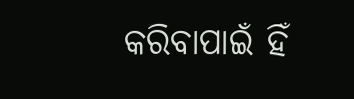କରିବାପାଇଁ ହିଁ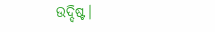ଉଦ୍ଦିଷ୍ଟ।